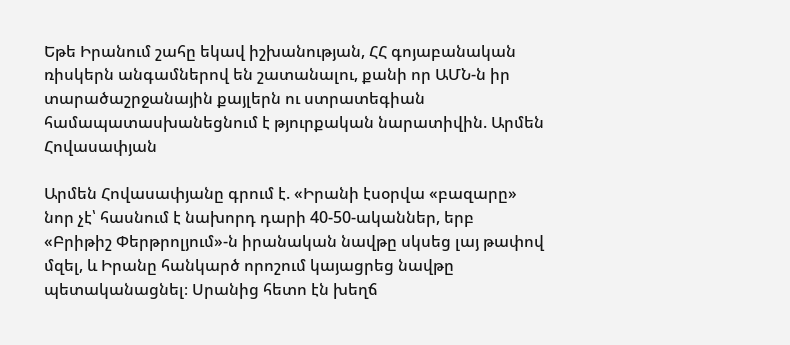Եթե Իրանում շահը եկավ իշխանության, ՀՀ գոյաբանական ռիսկերն անգամներով են շատանալու, քանի որ ԱՄՆ-ն իր տարածաշրջանային քայլերն ու ստրատեգիան համապատասխանեցնում է թյուրքական նարատիվին. Արմեն Հովասափյան

Արմեն Հովասափյանը գրում է. «Իրանի էսօրվա «բազարը» նոր չէ՝ հասնում է նախորդ դարի 40-50-ականներ, երբ «Բրիթիշ Փերթրոլյում»-ն իրանական նավթը սկսեց լայ թափով մզել, և Իրանը հանկարծ որոշում կայացրեց նավթը պետականացնել։ Սրանից հետո էն խեղճ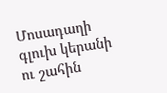Մոսադաղի գլուխ կերանի ու շահին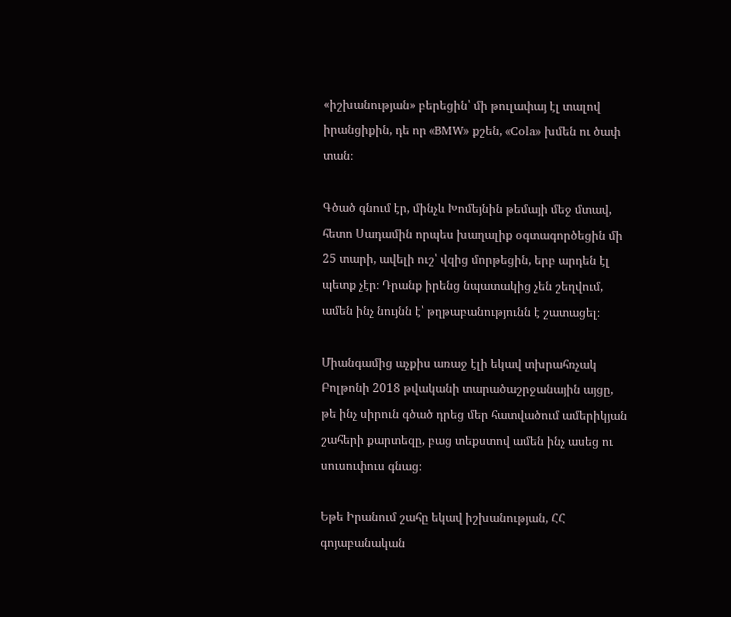«իշխանության» բերեցին՝ մի թուլափայ էլ տալով իրանցիքին, դե որ «BMW» քշեն, «Cola» խմեն ու ծափ տան։

Գծած գնում էր, մինչև Խոմեյնին թեմայի մեջ մտավ, հետո Սադամին որպես խաղալիք օգտագործեցին մի 25 տարի, ավելի ուշ՝ վզից մորթեցին, երբ արդեն էլ պետք չէր։ Դրանք իրենց նպատակից չեն շեղվում, ամեն ինչ նույնն է՝ թղթաբանությունն է շատացել։

Միանգամից աչքիս առաջ էլի եկավ տխրահռչակ Բոլթոնի 2018 թվականի տարածաշրջանային այցը, թե ինչ սիրուն գծած դրեց մեր հատվածում ամերիկյան շահերի քարտեզը, բաց տեքստով ամեն ինչ ասեց ու սուսուփուս գնաց։

Եթե Իրանում շահը եկավ իշխանության, ՀՀ գոյաբանական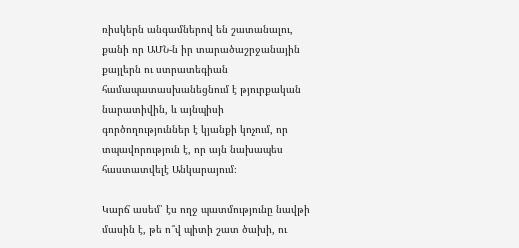ռիսկերն անգամներով են շատանալու, քանի որ ԱՄՆ-ն իր տարածաշրջանային քայլերն ու ստրատեգիան համապատասխանեցնում է թյուրքական նարատիվին, և այնպիսի գործողություններ է կյանքի կոչում, որ տպավորություն է, որ այն նախապես հաստատվելէ Անկարայում։

Կարճ ասեմ՝ էս ողջ պատմությունը նավթի մասին է, թե ո՞վ պիտի շատ ծախի, ու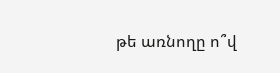թե առնողը ո՞վ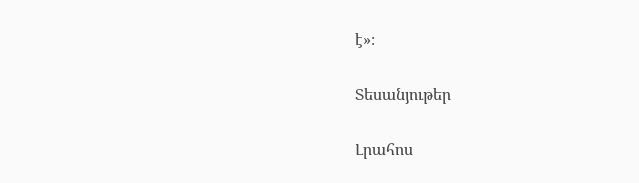է»։

Տեսանյութեր

Լրահոս